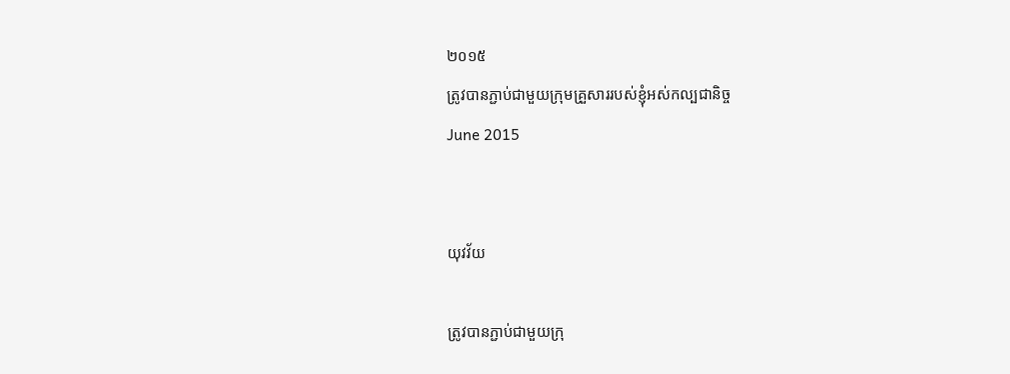២០១៥
ត្រូវបានភ្ជាប់ជាមួយក្រុមគ្រួសាររបស់ខ្ញុំអស់កល្បជានិច្ច
June 2015


យុវវ័យ

ត្រូវបានភ្ជាប់ជាមួយក្រុ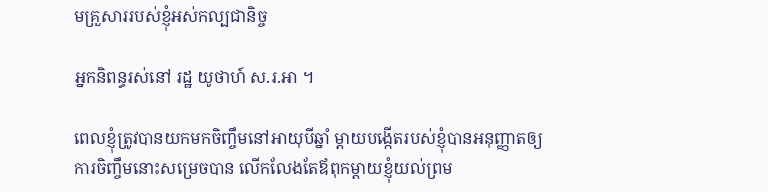មគ្រួសាររបស់ខ្ញុំអស់កល្បជានិច្ច

អ្នកនិពន្ធរស់នៅ រដ្ឋ យូថាហ៍ ស.រ.អា ។

ពេលខ្ញុំត្រូវបានយកមកចិញ្ចឹមនៅអាយុបីឆ្នាំ ម្ដាយបង្កើតរបស់ខ្ញុំបានអនុញ្ញាតឲ្យការចិញ្ចឹមនោះសម្រេចបាន លើកលែងតែឪពុកម្ដាយខ្ញុំយល់ព្រម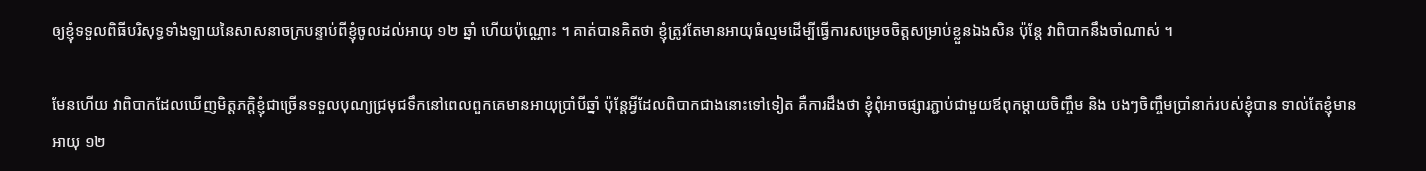ឲ្យខ្ញុំទទួលពិធីបរិសុទ្ធទាំងឡាយនៃសាសនាចក្របន្ទាប់ពីខ្ញុំចូលដល់អាយុ ១២ ឆ្នាំ ហើយប៉ុណ្ណោះ ។ គាត់បានគិតថា ខ្ញុំត្រូវតែមានអាយុធំល្មមដើម្បីធ្វើការសម្រេចចិត្តសម្រាប់ខ្លួនឯងសិន ប៉ុន្តែ វាពិបាកនឹងចាំណាស់ ។

មែនហើយ វាពិបាកដែលឃើញមិត្តភក្ដិខ្ញុំជាច្រើនទទួលបុណ្យជ្រមុជទឹកនៅពេលពួកគេមានអាយុប្រាំបីឆ្នាំ ប៉ុន្តែអ្វីដែលពិបាកជាងនោះទៅទៀត គឺការដឹងថា ខ្ញុំពុំអាចផ្សារភ្ជាប់ជាមួយឪពុកម្ដាយចិញ្ចឹម និង បងៗចិញ្ចឹមប្រាំនាក់របស់ខ្ញុំបាន ទាល់តែខ្ញុំមានអាយុ ១២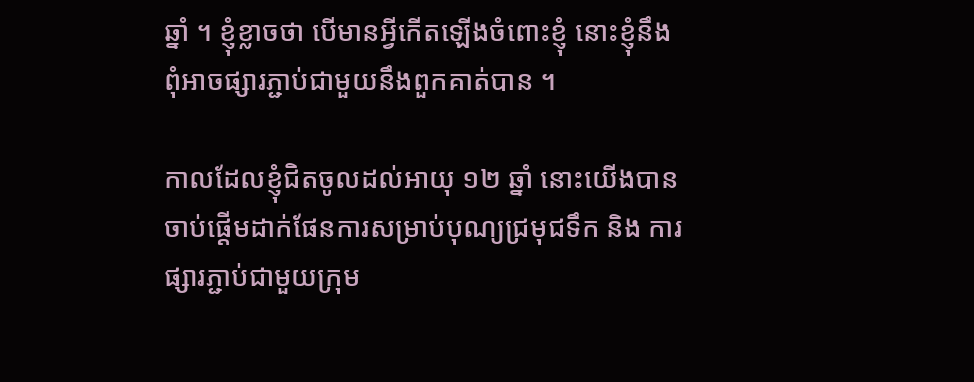ឆ្នាំ ។ ខ្ញុំខ្លាចថា បើមានអ្វីកើតឡើងចំពោះខ្ញុំ នោះខ្ញុំនឹងពុំអាចផ្សារភ្ជាប់ជាមួយនឹងពួកគាត់បាន ។

កាលដែលខ្ញុំជិតចូលដល់អាយុ ១២ ឆ្នាំ នោះយើងបានចាប់ផ្ដើមដាក់ផែនការសម្រាប់បុណ្យជ្រមុជទឹក និង ការផ្សារភ្ជាប់ជាមួយក្រុម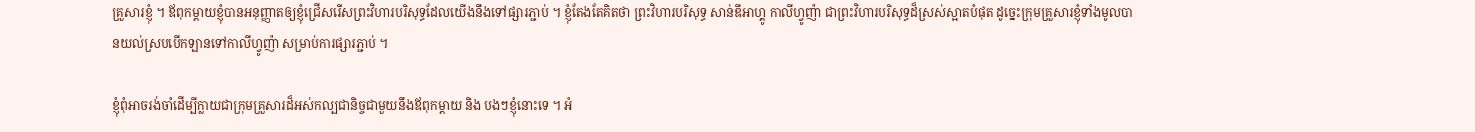គ្រួសារខ្ញុំ ។ ឪពុកម្ដាយខ្ញុំបានអនុញ្ញាតឲ្យខ្ញុំជ្រើសរើសព្រះវិហារបរិសុទ្ធដែលយើងនឹងទៅផ្សារភ្ជាប់ ។ ខ្ញុំតែងតែគិតថា ព្រះវិហារបរិសុទ្ធ សាន់ឌីអាហ្គូ កាលីហ្វូញ៉ា ជាព្រះវិហារបរិសុទ្ធដ៏ស្រស់ស្អាតបំផុត ដូច្នេះក្រុមគ្រួសារខ្ញុំទាំងមូលបានយល់ស្របបើកឡានទៅកាលីហ្វូញ៉ា សម្រាប់ការផ្សារភ្ជាប់ ។

ខ្ញុំពុំអាចរង់ចាំដើម្បីក្លាយជាក្រុមគ្រួសារដ៏អស់កល្បជានិច្ចជាមួយនឹងឪពុកម្ដាយ និង បងៗខ្ញុំនោះទេ ។ អំ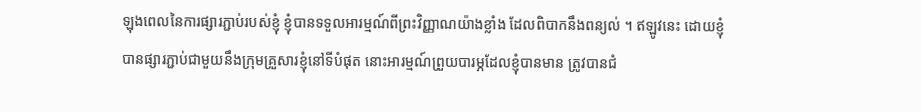ឡុងពេលនៃការផ្សារភ្ជាប់របស់ខ្ញុំ ខ្ញុំបានទទួលអារម្មណ៍ពីព្រះវិញ្ញាណយ៉ាងខ្លាំង ដែលពិបាកនឹងពន្យល់ ។ ឥឡូវនេះ ដោយខ្ញុំបានផ្សារភ្ជាប់ជាមួយនឹងក្រុមគ្រួសារខ្ញុំនៅទីបំផុត នោះអារម្មណ៍ព្រួយបារម្ភដែលខ្ញុំបានមាន ត្រូវបានជំ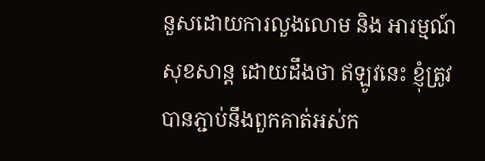នួសដោយការលួងលោម និង អារម្មណ៍សុខសាន្ត ដោយដឹងថា ឥឡូវនេះ ខ្ញុំត្រូវបានភ្ជាប់នឹងពួកគាត់អស់ក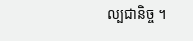ល្បជានិច្ច ។